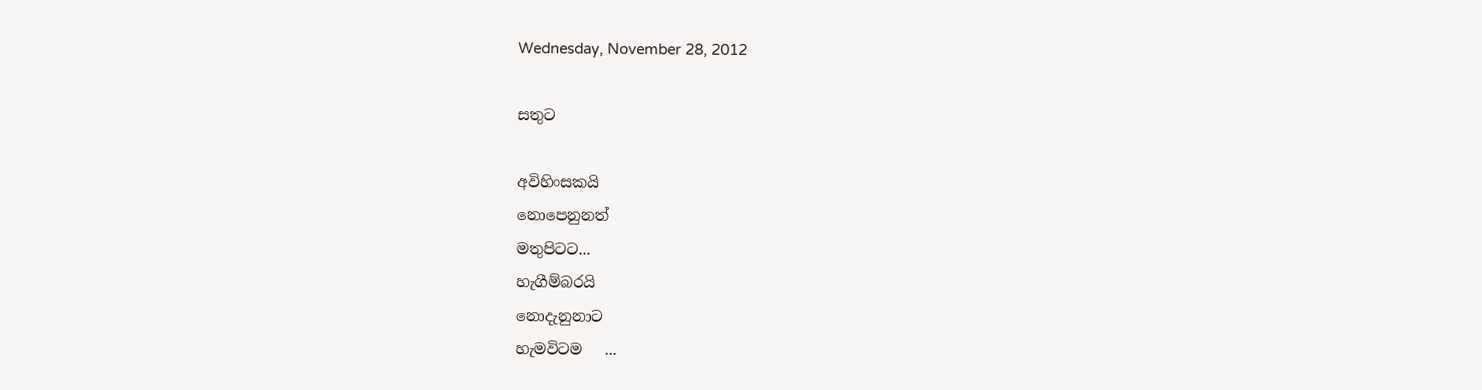Wednesday, November 28, 2012

සතුට

අවිහිංසකයි
නොපෙනුනත්
මතුපිටට...
හැගීම්බරයි
නොදැනුනාට
හැමවිටම   ...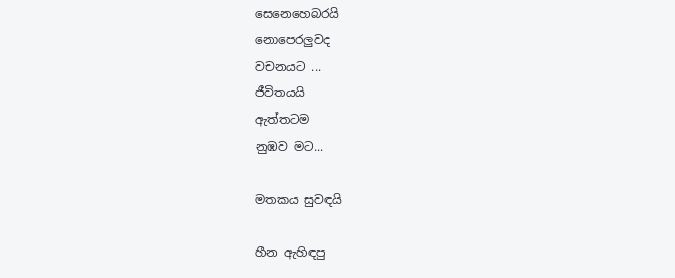සෙනෙහෙබරයි
නොපෙරලුවද
වචනයට ...
ජීවිතයයි
ඇත්තටම
නුඹව මට...

මතකය සුවඳයි

හීන ඇහිඳපු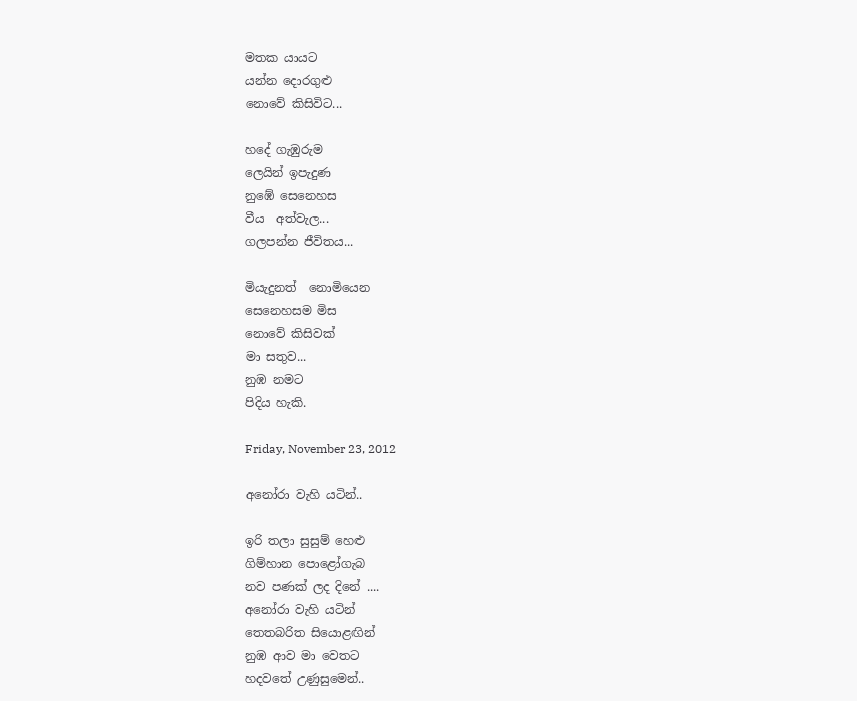මතක යායට
යන්න දොරගුළු
නොවේ කිසිවිට‍...

හදේ ගැඹුරුම
ලෙයින් ඉපැදුණ
නුඹේ සෙනෙහස
වීය  අත්වැල...
ගලපන්න ජීවිතය...

මියැදුනත්  නොමියෙන
සෙනෙහසම මිස
නොවේ කිසිවක්
මා සතුව...
නුඹ නමට
පිදිය හැකි.

Friday, November 23, 2012

අනෝරා වැහි යටින්..

ඉරි තලා සුසුම් හෙළු
ගිම්හාන පොළෝගැබ
නව පණක් ලද දිනේ ....
අනෝරා වැහි යටින්
තෙතබරිත සියොළඟින්
නුඹ ආව මා වෙතට
හදවතේ උණුසුමෙන්..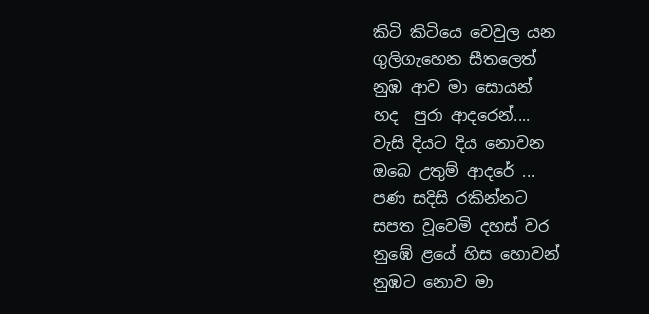කිටි කිටියෙ වෙවුල යන
ගුලිගැහෙන සීතලෙත්
නුඹ ආව මා සොයන්
හද  පුරා ආදරෙන්....
වැසි දියට දිය නොවන
ඔබෙ උතුම් ආදරේ ...
පණ සදිසි රකින්නට
සපත වූවෙමි දහස් වර
නුඹේ ළයේ හිස හොවන්
නුඹට නොව මා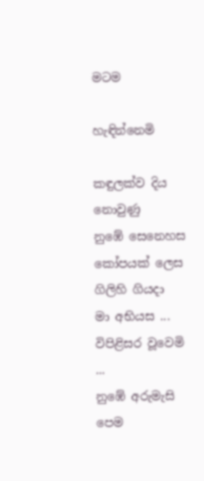මටම

හැඳින්නෙමි

කඳුලක්ව දිය නොවුණු
නුඹේ සෙනෙහස
කෝපයක් ලෙස ගිලිහි ගියදා
මා අභියස ...
විපිළිසර වූවෙමි ...
නුඹේ අරුමැසි පෙම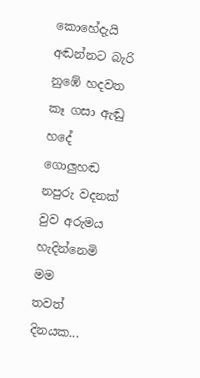කොහේදැයි
අඬන්නට බැරි
නුඹේ හදවත
කෑ ගසා ඇඬු
හදේ ගොලුහඬ
නපුරු වදනක්
වුව අරුමය
හැදින්නෙමි මම
තවත් දිනයක...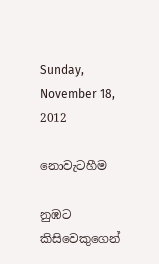Sunday, November 18, 2012

නොවැටහීම

නුඹට කිසිවෙකුගෙන්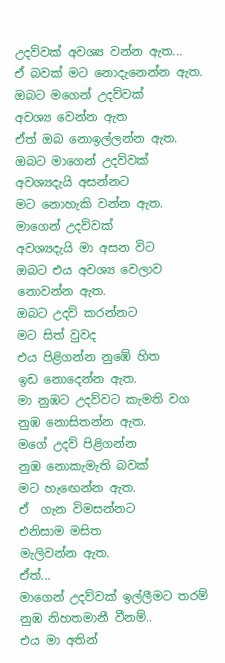උදව්වක් අවශ්‍ය වන්න ඇත...
ඒ බවක් මට නොදැනෙන්න ඇත.
ඔබට මගෙන් උදව්වක්
අවශ්‍ය වෙන්න ඇත
ඒත් ඔබ නොඉල්ලන්න ඇත.
ඔබට මාගෙන් උදව්වක්
අවශ්‍යදැයි අසන්නට
මට නොහැකි වන්න ඇත.
මාගෙන් උදව්වක්
අවශ්‍යදැයි මා අසන විට
ඔබට එය අවශ්‍ය වෙලාව
නොවන්න ඇත.
ඔබට උදව් කරන්නට
මට සිත් වුවද
එය පිළිගන්න නුඹේ හිත
ඉඩ නොදෙන්න ඇත.
මා නුඹට උදව්වට කැමති වග
නුඹ නොසිතන්න ඇත.
මගේ උදව් පිළිගන්න
නුඹ නොකැමැති බවක්
මට හැඟෙන්න ඇත.
ඒ  ගැන විමසන්නට
එනිසාම මසිත
මැලිවන්න ඇත.
ඒත්...
මාගෙන් උදව්වක් ඉල්ලීමට තරම්
නුඹ නිහතමානී වීනම්..
එය මා අතින්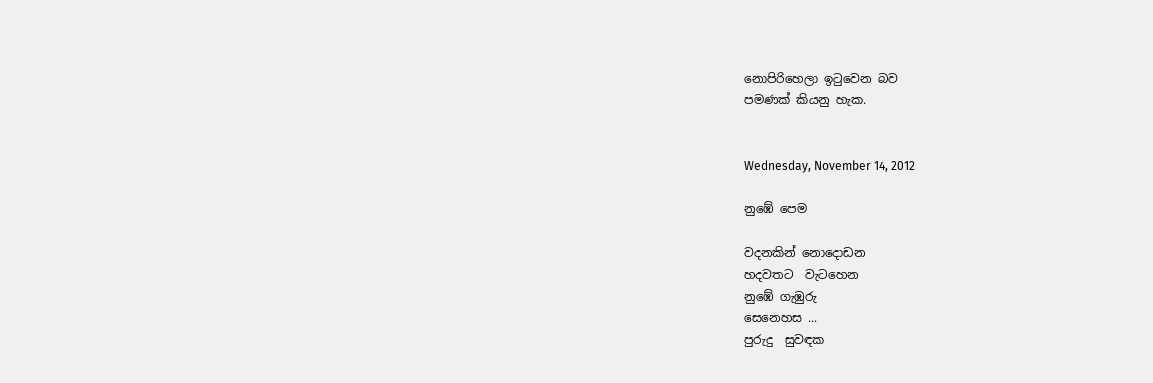නොපිරිහෙලා ඉටුවෙන බව
පමණක් කියනු හැක.


Wednesday, November 14, 2012

නුඹේ පෙම

වදනකින් නොදොඩන
හදවතට  වැටහෙන
නුඹේ ගැඹුරු
සෙනෙහස ...
පුරුදු  සුවඳක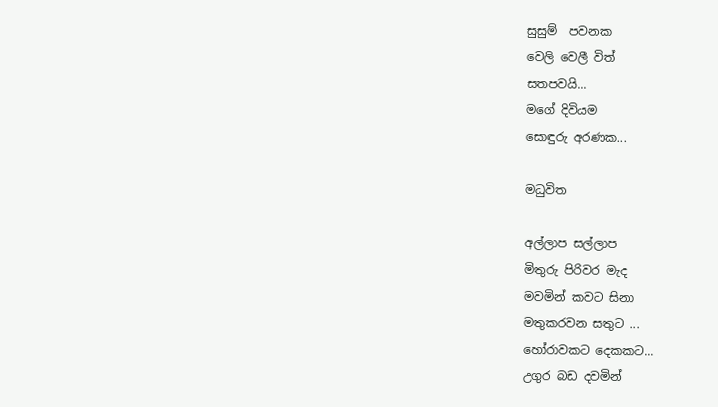සුසුම්  පවනක
වෙලි වෙලී විත්
සතපවයි...
මගේ දිවියම
සොඳුරු අරණක...

මධුවිත

අල්ලාප සල්ලාප
මිතුරු පිරිවර මැද
මවමින් කවට සිනා
මතුකරවන සතුට ...
හෝරාවකට දෙකකට...
උගුර බඩ දවමින්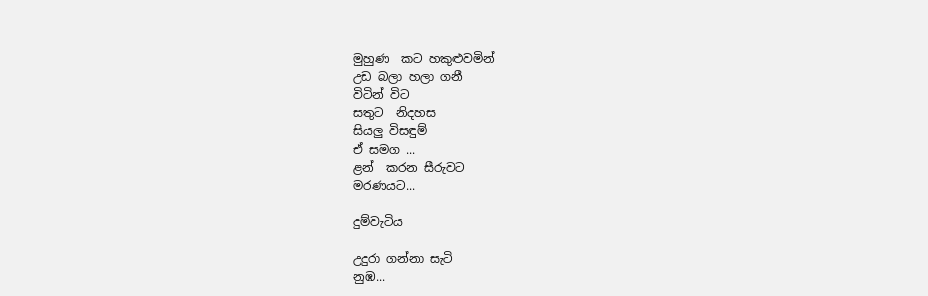මුහුණ  කට හකුළුවමින්
උඩ බලා හලා ගනී
විටින් විට
සතුට  නිදහස
සියලු විසඳුම්
ඒ සමග ...
ළන්  කරන සීරුවට
මරණයට...

දුම්වැටිය

උදුරා ගන්නා සැටි
නුඹ...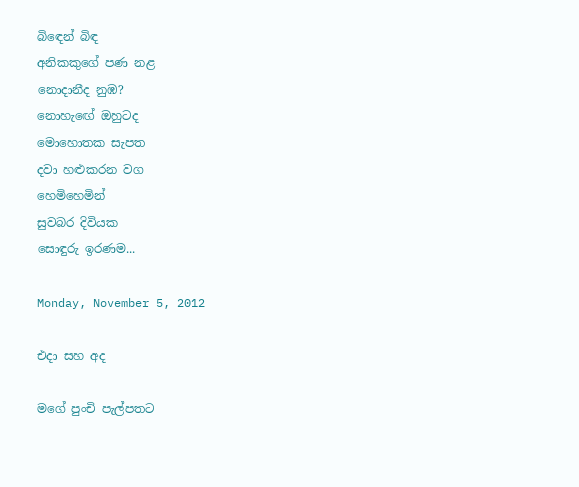බිඳෙන් බිඳ
අනිකකුගේ පණ නළ
නොදානීද නුඹ?
නොහැඟේ ඔහුටද
මොහොතක සැපත
දවා හළුකරන වග
හෙමිහෙමින්
සුවබර දිවියක
සොඳුරු ඉරණම...

Monday, November 5, 2012

එදා සහ අද

මගේ පුංචි පැල්පතට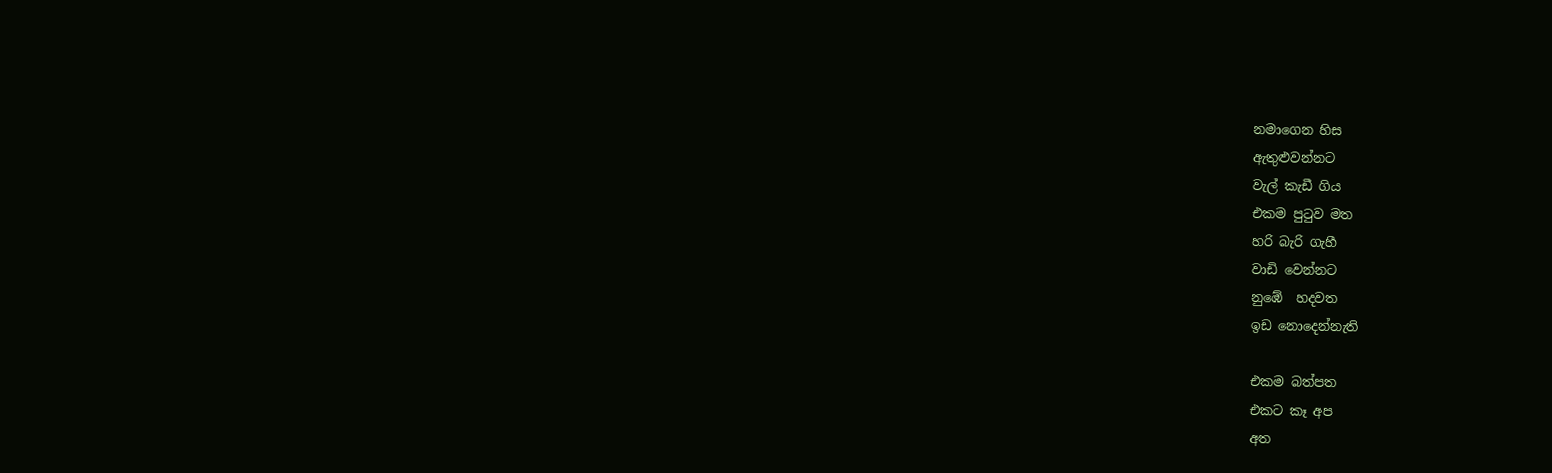නමාගෙන හිස
ඇතුළුවන්නට
වැල් කැඩී ගිය
එකම පුටුව මත
හරි බැරි ගැහී
වාඩි වෙන්නට
නුඹේ  හදවත
ඉඩ නොදෙන්නැති

එකම බත්පත
එකට කෑ අප
අත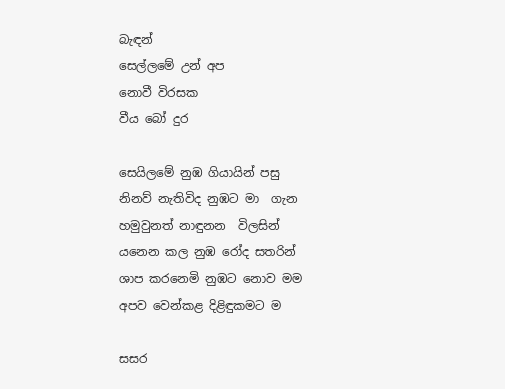බැඳන්
සෙල්ලමේ උන් අප
නොවී විරසක
වීය බෝ දුර

සෙයිලමේ නුඹ ගියායින් පසු
නිනව් නැතිවිද නුඹට මා  ගැන
හමුවුනත් නාඳුනන  විලසින්
යනෙන කල නුඹ රෝද සතරින්
ශාප කරනෙමි නුඹට නොව මම
අපව වෙන්කළ දිළිඳුකමට ම

සසර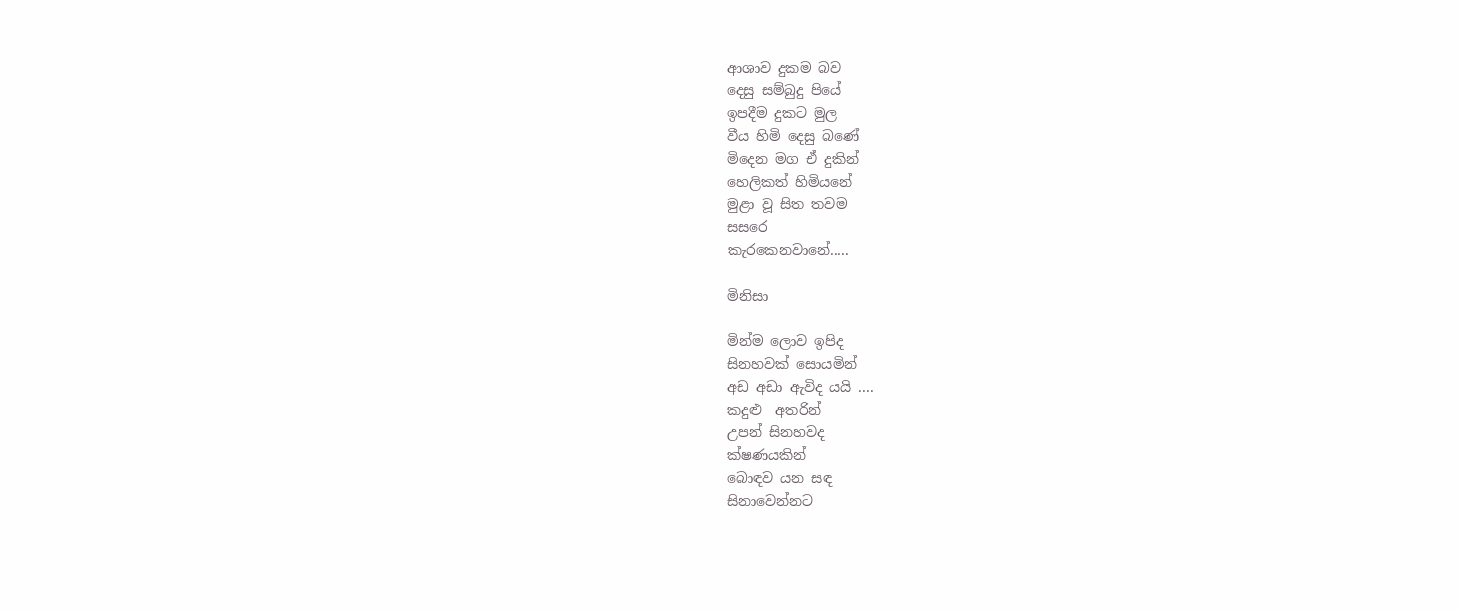ආශාව දුකම බව
දෙසු සම්බුදු පියේ
ඉපදීම දුකට මුල
වීය හිමි දෙසු බණේ
මිදෙන මග ඒ දුකින්
හෙලිකත් හිමියනේ
මුළා වූ සිත තවම
සසරෙ
කැරකෙනවානේ.....

මිනිසා

මින්ම ලොව ඉපිද
සිනහවක් සොයමින්
අඩ අඩා ඇවිද යයි ....
කදුළු  අතරින්
උපන් සිනහවද
ක්ෂණයකින්
බොඳව යන සඳ
සිනාවෙන්නට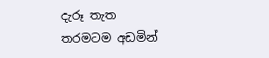දැරූ තැත
තරමටම අඩමින්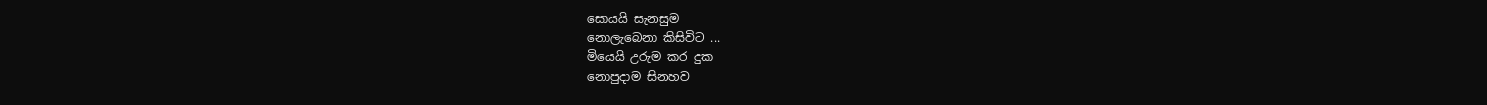සොයයි සැනසුම
නොලැබෙනා කිසිවිට ...
මියෙයි උරුම කර දුක
නොපුදාම සිනහව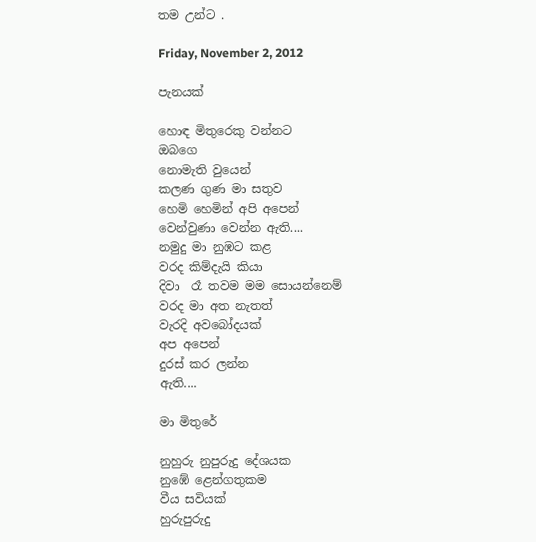තම උන්ට .

Friday, November 2, 2012

පැනයක්

හොඳ මිතුරෙකු වන්නට
ඔබගෙ
නොමැති වුයෙන්
කලණ ගුණ මා සතුව
හෙමි හෙමින් අපි අපෙන්
වෙන්වුණා වෙන්න ඇති....
නමුදු මා නුඹට කළ
වරද කිම්දැයි කියා
දිවා  රෑ තවම මම සොයන්නෙම්
වරද මා අත නැතත්
වැරදි අවබෝදයක්
අප අපෙන්
දුරස් කර ලන්න
ඇති....

මා මිතුරේ

නුහුරු නුපුරුදු දේශයක
නුඹේ ළෙන්ගතුකම
වීය සවියක්
හුරුපුරුදු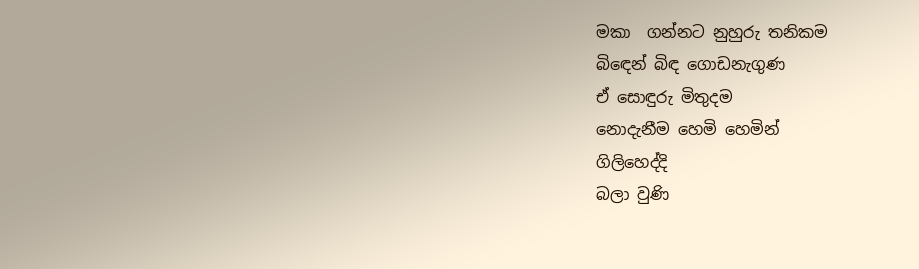මකා  ගන්නට නුහුරු තනිකම
බිඳෙන් බිඳ ගොඩනැගුණ
ඒ සොඳුරු මිතුදම
නොදැනීම හෙමි හෙමින්
ගිලිහෙද්දි
බලා වුණි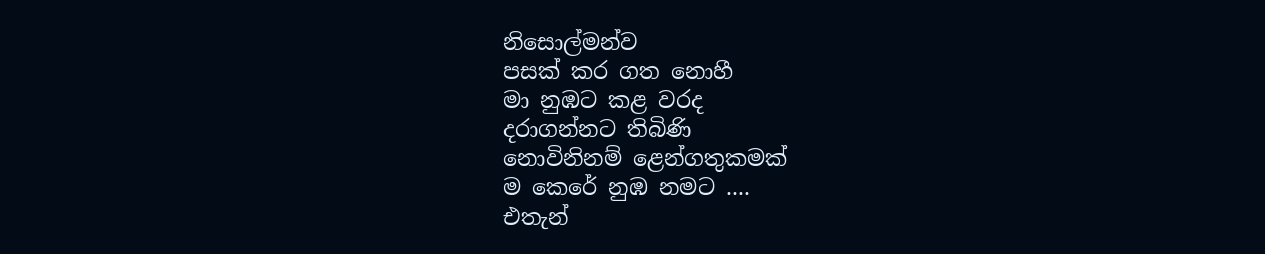නිසොල්මන්ව
පසක් කර ගත නොහී
මා නුඹට කළ වරද
දරාගන්නට තිබිණි
නොවිනිනම් ළෙන්ගතුකමක්
ම කෙරේ නුඹ නමට ....
එතැන්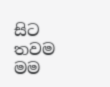සිට තවම මම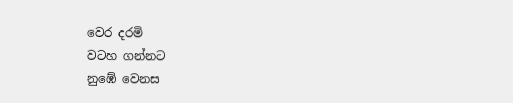වෙර දරමි
වටහ ගන්නට
නුඹේ වෙනස